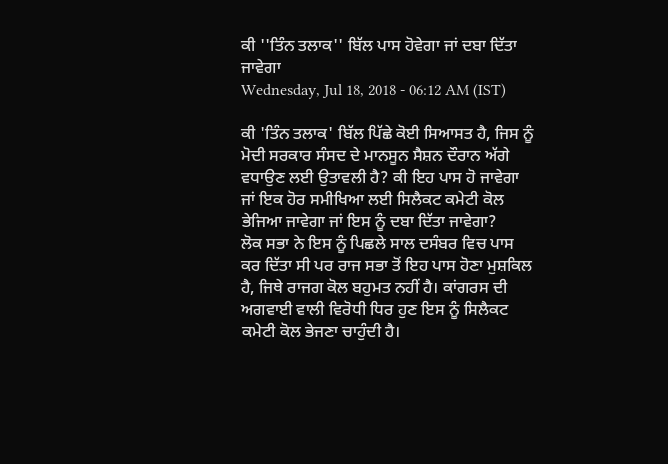ਕੀ ''ਤਿੰਨ ਤਲਾਕ'' ਬਿੱਲ ਪਾਸ ਹੋਵੇਗਾ ਜਾਂ ਦਬਾ ਦਿੱਤਾ ਜਾਵੇਗਾ
Wednesday, Jul 18, 2018 - 06:12 AM (IST)

ਕੀ 'ਤਿੰਨ ਤਲਾਕ' ਬਿੱਲ ਪਿੱਛੇ ਕੋਈ ਸਿਆਸਤ ਹੈ, ਜਿਸ ਨੂੰ ਮੋਦੀ ਸਰਕਾਰ ਸੰਸਦ ਦੇ ਮਾਨਸੂਨ ਸੈਸ਼ਨ ਦੌਰਾਨ ਅੱਗੇ ਵਧਾਉਣ ਲਈ ਉਤਾਵਲੀ ਹੈ? ਕੀ ਇਹ ਪਾਸ ਹੋ ਜਾਵੇਗਾ ਜਾਂ ਇਕ ਹੋਰ ਸਮੀਖਿਆ ਲਈ ਸਿਲੈਕਟ ਕਮੇਟੀ ਕੋਲ ਭੇਜਿਆ ਜਾਵੇਗਾ ਜਾਂ ਇਸ ਨੂੰ ਦਬਾ ਦਿੱਤਾ ਜਾਵੇਗਾ?
ਲੋਕ ਸਭਾ ਨੇ ਇਸ ਨੂੰ ਪਿਛਲੇ ਸਾਲ ਦਸੰਬਰ ਵਿਚ ਪਾਸ ਕਰ ਦਿੱਤਾ ਸੀ ਪਰ ਰਾਜ ਸਭਾ ਤੋਂ ਇਹ ਪਾਸ ਹੋਣਾ ਮੁਸ਼ਕਿਲ ਹੈ, ਜਿਥੇ ਰਾਜਗ ਕੋਲ ਬਹੁਮਤ ਨਹੀਂ ਹੈ। ਕਾਂਗਰਸ ਦੀ ਅਗਵਾਈ ਵਾਲੀ ਵਿਰੋਧੀ ਧਿਰ ਹੁਣ ਇਸ ਨੂੰ ਸਿਲੈਕਟ ਕਮੇਟੀ ਕੋਲ ਭੇਜਣਾ ਚਾਹੁੰਦੀ ਹੈ।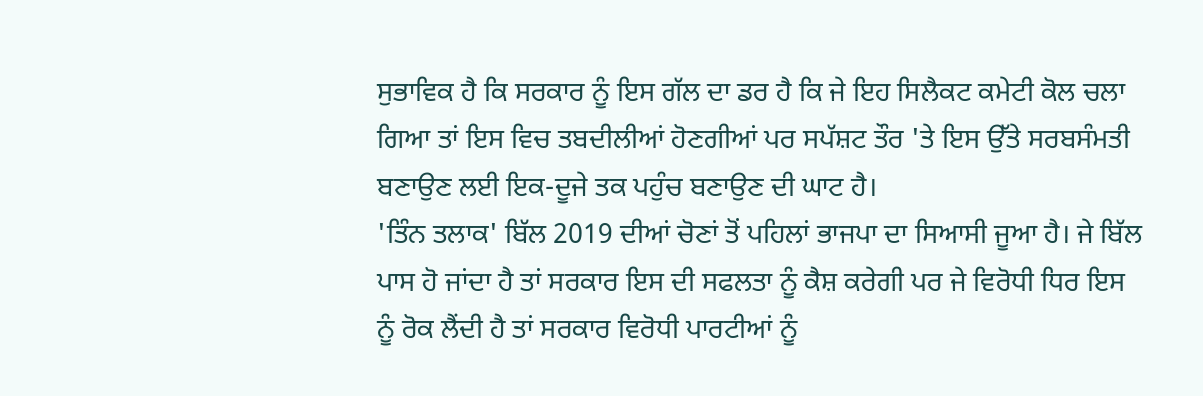ਸੁਭਾਵਿਕ ਹੈ ਕਿ ਸਰਕਾਰ ਨੂੰ ਇਸ ਗੱਲ ਦਾ ਡਰ ਹੈ ਕਿ ਜੇ ਇਹ ਸਿਲੈਕਟ ਕਮੇਟੀ ਕੋਲ ਚਲਾ ਗਿਆ ਤਾਂ ਇਸ ਵਿਚ ਤਬਦੀਲੀਆਂ ਹੋਣਗੀਆਂ ਪਰ ਸਪੱਸ਼ਟ ਤੌਰ 'ਤੇ ਇਸ ਉੱਤੇ ਸਰਬਸੰਮਤੀ ਬਣਾਉਣ ਲਈ ਇਕ-ਦੂਜੇ ਤਕ ਪਹੁੰਚ ਬਣਾਉਣ ਦੀ ਘਾਟ ਹੈ।
'ਤਿੰਨ ਤਲਾਕ' ਬਿੱਲ 2019 ਦੀਆਂ ਚੋਣਾਂ ਤੋਂ ਪਹਿਲਾਂ ਭਾਜਪਾ ਦਾ ਸਿਆਸੀ ਜੂਆ ਹੈ। ਜੇ ਬਿੱਲ ਪਾਸ ਹੋ ਜਾਂਦਾ ਹੈ ਤਾਂ ਸਰਕਾਰ ਇਸ ਦੀ ਸਫਲਤਾ ਨੂੰ ਕੈਸ਼ ਕਰੇਗੀ ਪਰ ਜੇ ਵਿਰੋਧੀ ਧਿਰ ਇਸ ਨੂੰ ਰੋਕ ਲੈਂਦੀ ਹੈ ਤਾਂ ਸਰਕਾਰ ਵਿਰੋਧੀ ਪਾਰਟੀਆਂ ਨੂੰ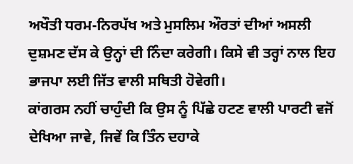ਅਖੌਤੀ ਧਰਮ-ਨਿਰਪੱਖ ਅਤੇ ਮੁਸਲਿਮ ਔਰਤਾਂ ਦੀਆਂ ਅਸਲੀ ਦੁਸ਼ਮਣ ਦੱਸ ਕੇ ਉਨ੍ਹਾਂ ਦੀ ਨਿੰਦਾ ਕਰੇਗੀ। ਕਿਸੇ ਵੀ ਤਰ੍ਹਾਂ ਨਾਲ ਇਹ ਭਾਜਪਾ ਲਈ ਜਿੱਤ ਵਾਲੀ ਸਥਿਤੀ ਹੋਵੇਗੀ।
ਕਾਂਗਰਸ ਨਹੀਂ ਚਾਹੁੰਦੀ ਕਿ ਉਸ ਨੂੰ ਪਿੱਛੇ ਹਟਣ ਵਾਲੀ ਪਾਰਟੀ ਵਜੋਂ ਦੇਖਿਆ ਜਾਵੇ, ਜਿਵੇਂ ਕਿ ਤਿੰਨ ਦਹਾਕੇ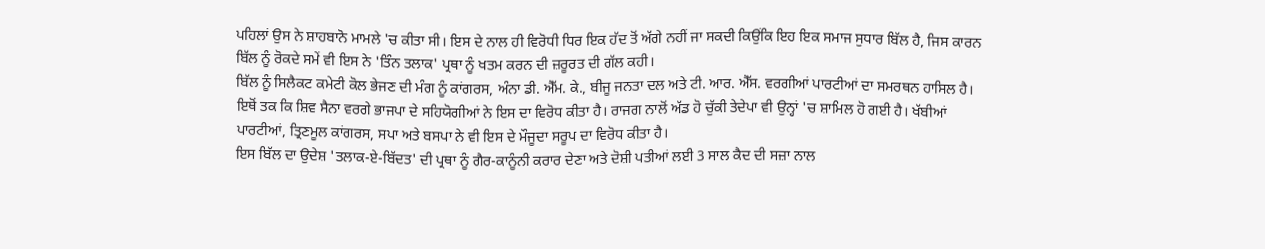ਪਹਿਲਾਂ ਉਸ ਨੇ ਸ਼ਾਹਬਾਨੋ ਮਾਮਲੇ 'ਚ ਕੀਤਾ ਸੀ। ਇਸ ਦੇ ਨਾਲ ਹੀ ਵਿਰੋਧੀ ਧਿਰ ਇਕ ਹੱਦ ਤੋਂ ਅੱਗੇ ਨਹੀਂ ਜਾ ਸਕਦੀ ਕਿਉਂਕਿ ਇਹ ਇਕ ਸਮਾਜ ਸੁਧਾਰ ਬਿੱਲ ਹੈ, ਜਿਸ ਕਾਰਨ ਬਿੱਲ ਨੂੰ ਰੋਕਦੇ ਸਮੇਂ ਵੀ ਇਸ ਨੇ 'ਤਿੰਨ ਤਲਾਕ' ਪ੍ਰਥਾ ਨੂੰ ਖਤਮ ਕਰਨ ਦੀ ਜ਼ਰੂਰਤ ਦੀ ਗੱਲ ਕਹੀ।
ਬਿੱਲ ਨੂੰ ਸਿਲੈਕਟ ਕਮੇਟੀ ਕੋਲ ਭੇਜਣ ਦੀ ਮੰਗ ਨੂੰ ਕਾਂਗਰਸ, ਅੰਨਾ ਡੀ. ਐੱਮ. ਕੇ., ਬੀਜੂ ਜਨਤਾ ਦਲ ਅਤੇ ਟੀ. ਆਰ. ਐੱਸ. ਵਰਗੀਆਂ ਪਾਰਟੀਆਂ ਦਾ ਸਮਰਥਨ ਹਾਸਿਲ ਹੈ। ਇਥੋਂ ਤਕ ਕਿ ਸ਼ਿਵ ਸੈਨਾ ਵਰਗੇ ਭਾਜਪਾ ਦੇ ਸਹਿਯੋਗੀਆਂ ਨੇ ਇਸ ਦਾ ਵਿਰੋਧ ਕੀਤਾ ਹੈ। ਰਾਜਗ ਨਾਲੋਂ ਅੱਡ ਹੋ ਚੁੱਕੀ ਤੇਦੇਪਾ ਵੀ ਉਨ੍ਹਾਂ 'ਚ ਸ਼ਾਮਿਲ ਹੋ ਗਈ ਹੈ। ਖੱਬੀਆਂ ਪਾਰਟੀਆਂ, ਤ੍ਰਿਣਮੂਲ ਕਾਂਗਰਸ, ਸਪਾ ਅਤੇ ਬਸਪਾ ਨੇ ਵੀ ਇਸ ਦੇ ਮੌਜੂਦਾ ਸਰੂਪ ਦਾ ਵਿਰੋਧ ਕੀਤਾ ਹੈ।
ਇਸ ਬਿੱਲ ਦਾ ਉਦੇਸ਼ 'ਤਲਾਕ-ਏ-ਬਿੱਦਤ' ਦੀ ਪ੍ਰਥਾ ਨੂੰ ਗੈਰ-ਕਾਨੂੰਨੀ ਕਰਾਰ ਦੇਣਾ ਅਤੇ ਦੋਸ਼ੀ ਪਤੀਆਂ ਲਈ 3 ਸਾਲ ਕੈਦ ਦੀ ਸਜ਼ਾ ਨਾਲ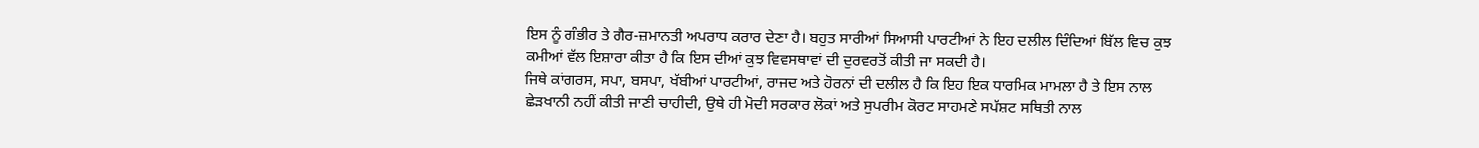ਇਸ ਨੂੰ ਗੰਭੀਰ ਤੇ ਗੈਰ-ਜ਼ਮਾਨਤੀ ਅਪਰਾਧ ਕਰਾਰ ਦੇਣਾ ਹੈ। ਬਹੁਤ ਸਾਰੀਆਂ ਸਿਆਸੀ ਪਾਰਟੀਆਂ ਨੇ ਇਹ ਦਲੀਲ ਦਿੰਦਿਆਂ ਬਿੱਲ ਵਿਚ ਕੁਝ ਕਮੀਆਂ ਵੱਲ ਇਸ਼ਾਰਾ ਕੀਤਾ ਹੈ ਕਿ ਇਸ ਦੀਆਂ ਕੁਝ ਵਿਵਸਥਾਵਾਂ ਦੀ ਦੁਰਵਰਤੋਂ ਕੀਤੀ ਜਾ ਸਕਦੀ ਹੈ।
ਜਿਥੇ ਕਾਂਗਰਸ, ਸਪਾ, ਬਸਪਾ, ਖੱਬੀਆਂ ਪਾਰਟੀਆਂ, ਰਾਜਦ ਅਤੇ ਹੋਰਨਾਂ ਦੀ ਦਲੀਲ ਹੈ ਕਿ ਇਹ ਇਕ ਧਾਰਮਿਕ ਮਾਮਲਾ ਹੈ ਤੇ ਇਸ ਨਾਲ ਛੇੜਖਾਨੀ ਨਹੀਂ ਕੀਤੀ ਜਾਣੀ ਚਾਹੀਦੀ, ਉਥੇ ਹੀ ਮੋਦੀ ਸਰਕਾਰ ਲੋਕਾਂ ਅਤੇ ਸੁਪਰੀਮ ਕੋਰਟ ਸਾਹਮਣੇ ਸਪੱਸ਼ਟ ਸਥਿਤੀ ਨਾਲ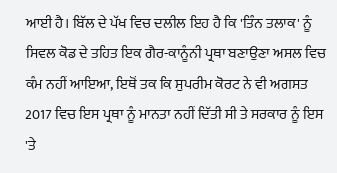ਆਈ ਹੈ। ਬਿੱਲ ਦੇ ਪੱਖ ਵਿਚ ਦਲੀਲ ਇਹ ਹੈ ਕਿ 'ਤਿੰਨ ਤਲਾਕ' ਨੂੰ ਸਿਵਲ ਕੋਡ ਦੇ ਤਹਿਤ ਇਕ ਗੈਰ-ਕਾਨੂੰਨੀ ਪ੍ਰਥਾ ਬਣਾਉਣਾ ਅਸਲ ਵਿਚ ਕੰਮ ਨਹੀਂ ਆਇਆ, ਇਥੋਂ ਤਕ ਕਿ ਸੁਪਰੀਮ ਕੋਰਟ ਨੇ ਵੀ ਅਗਸਤ 2017 ਵਿਚ ਇਸ ਪ੍ਰਥਾ ਨੂੰ ਮਾਨਤਾ ਨਹੀਂ ਦਿੱਤੀ ਸੀ ਤੇ ਸਰਕਾਰ ਨੂੰ ਇਸ 'ਤੇ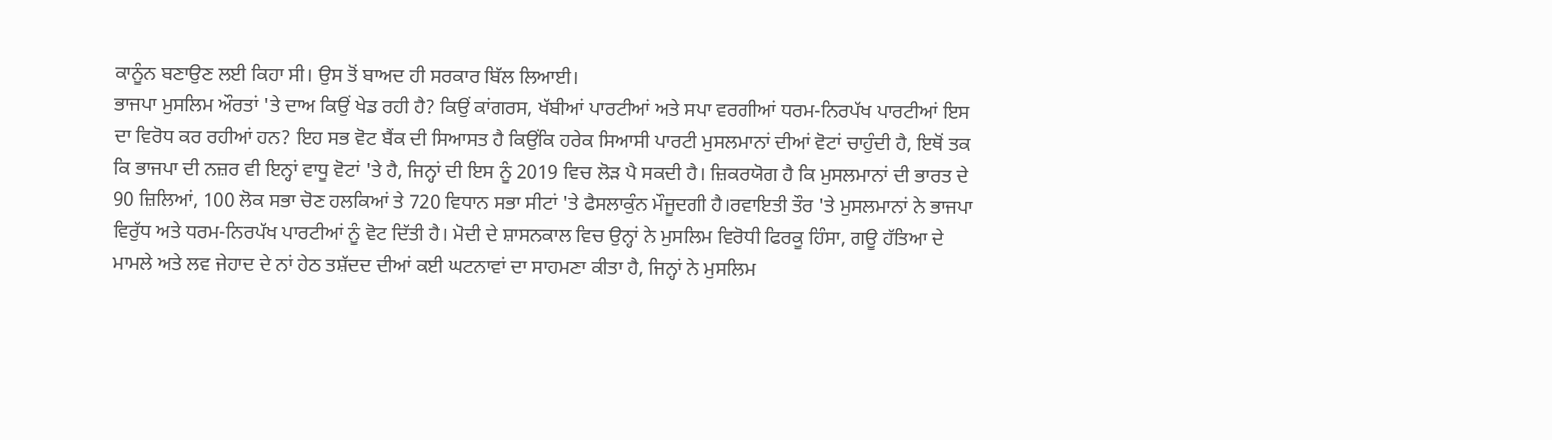ਕਾਨੂੰਨ ਬਣਾਉਣ ਲਈ ਕਿਹਾ ਸੀ। ਉਸ ਤੋਂ ਬਾਅਦ ਹੀ ਸਰਕਾਰ ਬਿੱਲ ਲਿਆਈ।
ਭਾਜਪਾ ਮੁਸਲਿਮ ਔਰਤਾਂ 'ਤੇ ਦਾਅ ਕਿਉਂ ਖੇਡ ਰਹੀ ਹੈ? ਕਿਉਂ ਕਾਂਗਰਸ, ਖੱਬੀਆਂ ਪਾਰਟੀਆਂ ਅਤੇ ਸਪਾ ਵਰਗੀਆਂ ਧਰਮ-ਨਿਰਪੱਖ ਪਾਰਟੀਆਂ ਇਸ ਦਾ ਵਿਰੋਧ ਕਰ ਰਹੀਆਂ ਹਨ? ਇਹ ਸਭ ਵੋਟ ਬੈਂਕ ਦੀ ਸਿਆਸਤ ਹੈ ਕਿਉਂਕਿ ਹਰੇਕ ਸਿਆਸੀ ਪਾਰਟੀ ਮੁਸਲਮਾਨਾਂ ਦੀਆਂ ਵੋਟਾਂ ਚਾਹੁੰਦੀ ਹੈ, ਇਥੋਂ ਤਕ ਕਿ ਭਾਜਪਾ ਦੀ ਨਜ਼ਰ ਵੀ ਇਨ੍ਹਾਂ ਵਾਧੂ ਵੋਟਾਂ 'ਤੇ ਹੈ, ਜਿਨ੍ਹਾਂ ਦੀ ਇਸ ਨੂੰ 2019 ਵਿਚ ਲੋੜ ਪੈ ਸਕਦੀ ਹੈ। ਜ਼ਿਕਰਯੋਗ ਹੈ ਕਿ ਮੁਸਲਮਾਨਾਂ ਦੀ ਭਾਰਤ ਦੇ 90 ਜ਼ਿਲਿਆਂ, 100 ਲੋਕ ਸਭਾ ਚੋਣ ਹਲਕਿਆਂ ਤੇ 720 ਵਿਧਾਨ ਸਭਾ ਸੀਟਾਂ 'ਤੇ ਫੈਸਲਾਕੁੰਨ ਮੌਜੂਦਗੀ ਹੈ।ਰਵਾਇਤੀ ਤੌਰ 'ਤੇ ਮੁਸਲਮਾਨਾਂ ਨੇ ਭਾਜਪਾ ਵਿਰੁੱਧ ਅਤੇ ਧਰਮ-ਨਿਰਪੱਖ ਪਾਰਟੀਆਂ ਨੂੰ ਵੋਟ ਦਿੱਤੀ ਹੈ। ਮੋਦੀ ਦੇ ਸ਼ਾਸਨਕਾਲ ਵਿਚ ਉਨ੍ਹਾਂ ਨੇ ਮੁਸਲਿਮ ਵਿਰੋਧੀ ਫਿਰਕੂ ਹਿੰਸਾ, ਗਊ ਹੱਤਿਆ ਦੇ ਮਾਮਲੇ ਅਤੇ ਲਵ ਜੇਹਾਦ ਦੇ ਨਾਂ ਹੇਠ ਤਸ਼ੱਦਦ ਦੀਆਂ ਕਈ ਘਟਨਾਵਾਂ ਦਾ ਸਾਹਮਣਾ ਕੀਤਾ ਹੈ, ਜਿਨ੍ਹਾਂ ਨੇ ਮੁਸਲਿਮ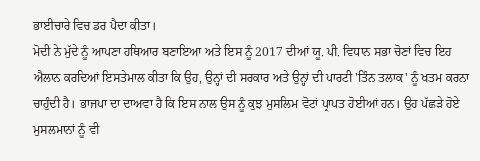ਭਾਈਚਾਰੇ ਵਿਚ ਡਰ ਪੈਦਾ ਕੀਤਾ।
ਮੋਦੀ ਨੇ ਮੁੱਦੇ ਨੂੰ ਆਪਣਾ ਹਥਿਆਰ ਬਣਾਇਆ ਅਤੇ ਇਸ ਨੂੰ 2017 ਦੀਆਂ ਯੂ. ਪੀ. ਵਿਧਾਨ ਸਭਾ ਚੋਣਾਂ ਵਿਚ ਇਹ ਐਲਾਨ ਕਰਦਿਆਂ ਇਸਤੇਮਾਲ ਕੀਤਾ ਕਿ ਉਹ, ਉਨ੍ਹਾਂ ਦੀ ਸਰਕਾਰ ਅਤੇ ਉਨ੍ਹਾਂ ਦੀ ਪਾਰਟੀ 'ਤਿੰਨ ਤਲਾਕ' ਨੂੰ ਖਤਮ ਕਰਨਾ ਚਾਹੁੰਦੀ ਹੈ। ਭਾਜਪਾ ਦਾ ਦਾਅਵਾ ਹੈ ਕਿ ਇਸ ਨਾਲ ਉਸ ਨੂੰ ਕੁਝ ਮੁਸਲਿਮ ਵੋਟਾਂ ਪ੍ਰਾਪਤ ਹੋਈਆਂ ਹਨ। ਉਹ ਪੱਛੜੇ ਹੋਏ ਮੁਸਲਮਾਨਾਂ ਨੂੰ ਵੀ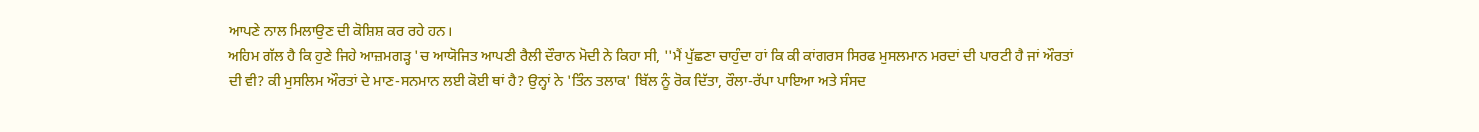ਆਪਣੇ ਨਾਲ ਮਿਲਾਉਣ ਦੀ ਕੋਸ਼ਿਸ਼ ਕਰ ਰਹੇ ਹਨ।
ਅਹਿਮ ਗੱਲ ਹੈ ਕਿ ਹੁਣੇ ਜਿਹੇ ਆਜ਼ਮਗੜ੍ਹ 'ਚ ਆਯੋਜਿਤ ਆਪਣੀ ਰੈਲੀ ਦੌਰਾਨ ਮੋਦੀ ਨੇ ਕਿਹਾ ਸੀ, ''ਮੈਂ ਪੁੱਛਣਾ ਚਾਹੁੰਦਾ ਹਾਂ ਕਿ ਕੀ ਕਾਂਗਰਸ ਸਿਰਫ ਮੁਸਲਮਾਨ ਮਰਦਾਂ ਦੀ ਪਾਰਟੀ ਹੈ ਜਾਂ ਔਰਤਾਂ ਦੀ ਵੀ? ਕੀ ਮੁਸਲਿਮ ਔਰਤਾਂ ਦੇ ਮਾਣ-ਸਨਮਾਨ ਲਈ ਕੋਈ ਥਾਂ ਹੈ? ਉਨ੍ਹਾਂ ਨੇ 'ਤਿੰਨ ਤਲਾਕ' ਬਿੱਲ ਨੂੰ ਰੋਕ ਦਿੱਤਾ, ਰੌਲਾ-ਰੱਪਾ ਪਾਇਆ ਅਤੇ ਸੰਸਦ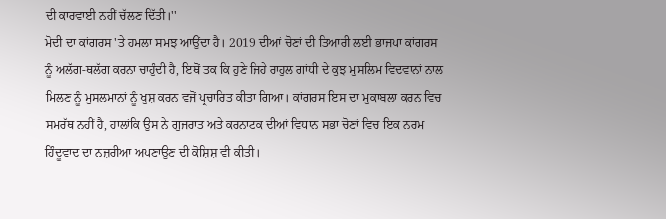ਦੀ ਕਾਰਵਾਈ ਨਹੀਂ ਚੱਲਣ ਦਿੱਤੀ।''
ਮੋਦੀ ਦਾ ਕਾਂਗਰਸ 'ਤੇ ਹਮਲਾ ਸਮਝ ਆਉਂਦਾ ਹੈ। 2019 ਦੀਆਂ ਚੋਣਾਂ ਦੀ ਤਿਆਰੀ ਲਈ ਭਾਜਪਾ ਕਾਂਗਰਸ ਨੂੰ ਅਲੱਗ-ਥਲੱਗ ਕਰਨਾ ਚਾਹੁੰਦੀ ਹੈ, ਇਥੋਂ ਤਕ ਕਿ ਹੁਣੇ ਜਿਹੇ ਰਾਹੁਲ ਗਾਂਧੀ ਦੇ ਕੁਝ ਮੁਸਲਿਮ ਵਿਦਵਾਨਾਂ ਨਾਲ ਮਿਲਣ ਨੂੰ ਮੁਸਲਮਾਨਾਂ ਨੂੰ ਖੁਸ਼ ਕਰਨ ਵਜੋਂ ਪ੍ਰਚਾਰਿਤ ਕੀਤਾ ਗਿਆ। ਕਾਂਗਰਸ ਇਸ ਦਾ ਮੁਕਾਬਲਾ ਕਰਨ ਵਿਚ ਸਮਰੱਥ ਨਹੀਂ ਹੈ, ਹਾਲਾਂਕਿ ਉਸ ਨੇ ਗੁਜਰਾਤ ਅਤੇ ਕਰਨਾਟਕ ਦੀਆਂ ਵਿਧਾਨ ਸਭਾ ਚੋਣਾਂ ਵਿਚ ਇਕ ਨਰਮ ਹਿੰਦੂਵਾਦ ਦਾ ਨਜ਼ਰੀਆ ਅਪਣਾਉਣ ਦੀ ਕੋਸ਼ਿਸ਼ ਵੀ ਕੀਤੀ।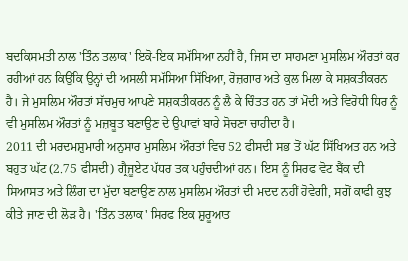ਬਦਕਿਸਮਤੀ ਨਾਲ 'ਤਿੰਨ ਤਲਾਕ' ਇਕੋ-ਇਕ ਸਮੱਸਿਆ ਨਹੀਂ ਹੈ, ਜਿਸ ਦਾ ਸਾਹਮਣਾ ਮੁਸਲਿਮ ਔਰਤਾਂ ਕਰ ਰਹੀਆਂ ਹਨ ਕਿਉਂਕਿ ਉਨ੍ਹਾਂ ਦੀ ਅਸਲੀ ਸਮੱਸਿਆ ਸਿੱਖਿਆ, ਰੋਜ਼ਗਾਰ ਅਤੇ ਕੁਲ ਮਿਲਾ ਕੇ ਸਸ਼ਕਤੀਕਰਨ ਹੈ। ਜੇ ਮੁਸਲਿਮ ਔਰਤਾਂ ਸੱਚਮੁਚ ਆਪਣੇ ਸਸ਼ਕਤੀਕਰਨ ਨੂੰ ਲੈ ਕੇ ਚਿੰਤਤ ਹਨ ਤਾਂ ਮੋਦੀ ਅਤੇ ਵਿਰੋਧੀ ਧਿਰ ਨੂੰ ਵੀ ਮੁਸਲਿਮ ਔਰਤਾਂ ਨੂੰ ਮਜ਼ਬੂਤ ਬਣਾਉਣ ਦੇ ਉਪਾਵਾਂ ਬਾਰੇ ਸੋਚਣਾ ਚਾਹੀਦਾ ਹੈ।
2011 ਦੀ ਮਰਦਮਸ਼ੁਮਾਰੀ ਅਨੁਸਾਰ ਮੁਸਲਿਮ ਔਰਤਾਂ ਵਿਚ 52 ਫੀਸਦੀ ਸਭ ਤੋਂ ਘੱਟ ਸਿੱਖਿਅਤ ਹਨ ਅਤੇ ਬਹੁਤ ਘੱਟ (2.75 ਫੀਸਦੀ) ਗ੍ਰੈਜੂਏਟ ਪੱਧਰ ਤਕ ਪਹੁੰਚਦੀਆਂ ਹਨ। ਇਸ ਨੂੰ ਸਿਰਫ ਵੋਟ ਬੈਂਕ ਦੀ ਸਿਆਸਤ ਅਤੇ ਲਿੰਗ ਦਾ ਮੁੱਦਾ ਬਣਾਉਣ ਨਾਲ ਮੁਸਲਿਮ ਔਰਤਾਂ ਦੀ ਮਦਦ ਨਹੀਂ ਹੋਵੇਗੀ, ਸਗੋਂ ਕਾਫੀ ਕੁਝ ਕੀਤੇ ਜਾਣ ਦੀ ਲੋੜ ਹੈ। 'ਤਿੰਨ ਤਲਾਕ' ਸਿਰਫ ਇਕ ਸ਼ੁਰੂਆਤ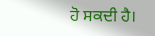ਹੋ ਸਕਦੀ ਹੈ।